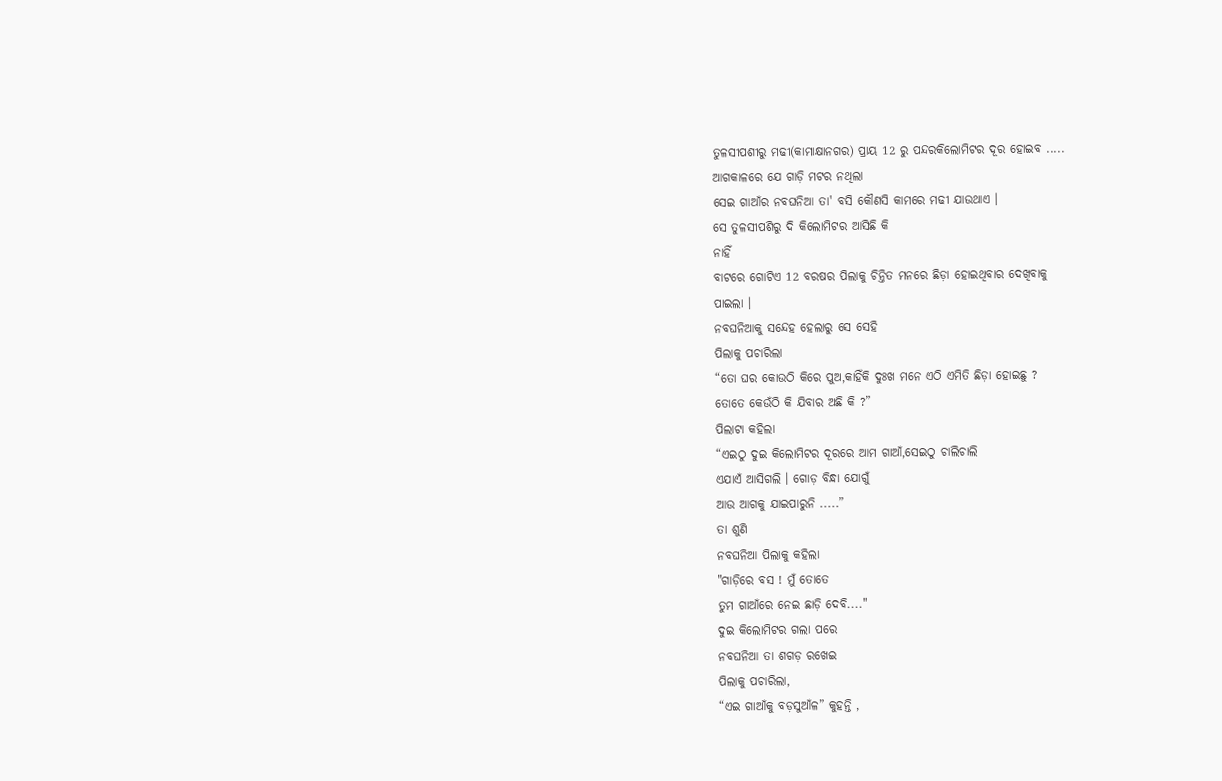ତୁଳସୀପଶୀରୁ ମଢୀ(କାମାକ୍ଷାନଗର) ପ୍ରାୟ 12 ରୁ ପନ୍ଦରକିଲୋମିଟର ଦୂର ହୋଇବ .....
ଆଗକାଳରେ ଯେ ଗାଡ଼ି ମଟର ନଥିଲା
ସେଇ ଗାଆଁର ନବଘନିଆ ତା' ବସି କୌଣସି କାମରେ ମଢୀ ଯାଉଥାଏ ।
ସେ ତୁଳସୀପଶିରୁ ଦି କିଲୋମିଟର ଆସିଛି କି
ନାହିଁ
ବାଟରେ ଗୋଟିଏ 12 ବରଷର ପିଲାକୁ ଚିନ୍ତିତ ମନରେ ଛିଡ଼ା ହୋଇଥିବାର ଦେଖିବାକୁ
ପାଇଲା ।
ନବଘନିଆକୁ ସନ୍ଦେହ ହେଲାରୁ ସେ ସେହି
ପିଲାକୁ ପଚାରିଲା
“ତୋ ଘର କୋଉଠି କିରେ ପୁଅ,କାହିଁକି ଦୁଃଖ ମନେ ଏଠି ଏମିତି ଛିଡ଼ା ହୋଇଛୁ ?
ତୋତେ କେଉଁଠି କି ଯିବାର ଅଛି କି ?”
ପିଲାଟା କହିଲା
“ଏଇଠୁ ଦୁଇ କିଲୋମିଟର ଦୂରରେ ଆମ ଗାଆଁ,ସେଇଠୁ ଚାଲିଚାଲି
ଏଯାଏଁ ଆସିଗଲି । ଗୋଡ଼ ବିନ୍ଧା ଯୋଗୁଁ
ଆଉ ଆଗକୁ ଯାଇପାରୁନି .....”
ତା ଶୁଣି
ନବଘନିଆ ପିଲାକୁ କହିଲା
"ଗାଡ଼ିରେ ବସ ! ମୁଁ ତୋତେ
ତୁମ ଗାଆଁରେ ନେଇ ଛାଡ଼ି ଦେବି...."
ଦୁଇ କିଲୋମିଟର ଗଲା ପରେ
ନବଘନିଆ ତା ଶଗଡ଼ ରଖେଇ
ପିଲାକୁ ପଚାରିଲା,
“ଏଇ ଗାଆଁକୁ ବଡ଼ସୁଆଁଳ” କୁହନ୍ତି ,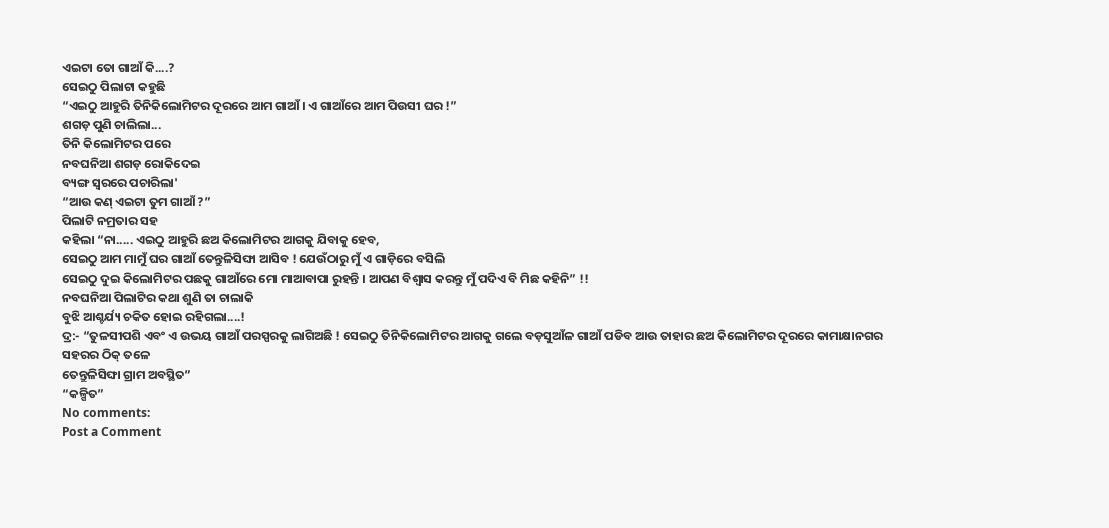ଏଇଟା ତୋ ଗାଆଁ କି....?
ସେଇଠୁ ପିଲାଟା କହୁଛି
“ଏଇଠୁ ଆହୁରି ତିନିକିଲୋମିଟର ଦୂରରେ ଆମ ଗାଆଁ । ଏ ଗାଆଁରେ ଆମ ପିଉସୀ ଘର !”
ଶଗଡ଼ ପୁଣି ଚାଲିଲା...
ତିନି କିଲୋମିଟର ପରେ
ନବଘନିଆ ଶଗଡ଼ ରୋକିଦେଇ
ବ୍ୟଙ୍ଗ ସ୍ବରରେ ପଚାରିଲା'
“ଆଉ କଣ୍ ଏଇଟା ତୁମ ଗାଆଁ ?”
ପିଲାଟି ନମ୍ରତାର ସହ
କହିଲା “ନା..... ଏଇଠୁ ଆହୁରି ଛଅ କିଲୋମିଟର ଆଗକୁ ଯିବାକୁ ହେବ,
ସେଇଠୁ ଆମ ମାମୁଁ ଘର ଗାଆଁ ତେନ୍ତୁଳିସିଙ୍ଘା ଆସିବ ! ଯେଉଁଠାରୁ ମୁଁ ଏ ଗାଡ଼ିରେ ବସିଲି
ସେଇଠୁ ଦୁଇ କିଲୋମିଟର ପଛକୁ ଗାଆଁରେ ମୋ ମାଆବାପା ରୁହନ୍ତି । ଆପଣ ବିଶ୍ବାସ କରନ୍ତୁ ମୁଁ ପଦିଏ ବି ମିଛ କହିନି” !!
ନବଘନିଆ ପିଲାଟିର କଥା ଶୁଣି ତା ଚାଲାକି
ବୁଝି ଆଶ୍ଚର୍ଯ୍ୟ ଚକିତ ହୋଇ ରହିଗଲା....!
ଦ୍ର:- “ତୁଳସୀପଶି ଏବଂ ଏ ଉଭୟ ଗାଆଁ ପରସ୍ପରକୁ ଲାଗିଅଛି ! ସେଇଠୁ ତିନିକିଲୋମିଟର ଆଗକୁ ଗଲେ ବଡ଼ସୁଆଁଳ ଗାଆଁ ପଡିବ ଆଉ ତାହାର ଛଅ କିଲୋମିଟର ଦୂରରେ କାମାକ୍ଷାନଗର ସହରର ଠିକ୍ ତଳେ
ତେନ୍ତୁଳିସିଙ୍ଘା ଗ୍ରାମ ଅବସ୍ଥିତ”
“କଳ୍ପିତ”
No comments:
Post a Comment